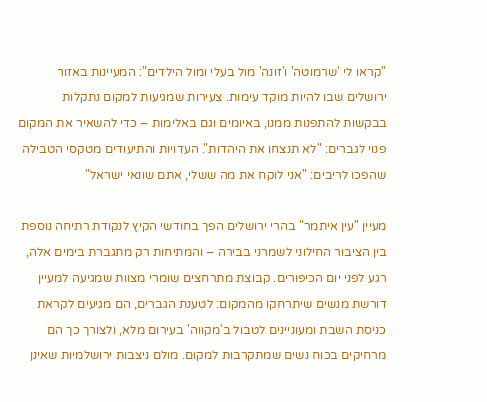"קראו לי 'שרמוטה' ו'זונה' מול בעלי ומול הילדים": המעיינות באזור ירושלים שבו להיות מוקד עימות. צעירות שמגיעות למקום נתקלות בבקשות להתפנות ממנו, באיומים וגם באלימות – כדי להשאיר את המקום פנוי לגברים: "לא תנצחו את היהדות". העדויות והתיעודים מטקסי הטבילה שהפכו לריבים: "אני לוקח את מה ששלי, אתם שונאי ישראל"

מעיין "עין איתמר" בהרי ירושלים הפך בחודשי הקיץ לנקודת רתיחה נוספת בין הציבור החילוני לשמרני בבירה – והמתיחות רק מתגברת בימים אלה, רגע לפני יום הכיפורים. קבוצת מתרחצים שומרי מצוות שמגיעה למעיין דורשת מנשים שיתרחקו מהמקום: לטענת הגברים, הם מגיעים לקראת כניסת השבת ומעוניינים לטבול ב'מקווה' בעירום מלא, ולצורך כך הם מרחיקים בכוח נשים שמתקרבות למקום. מולם ניצבות ירושלמיות שאינן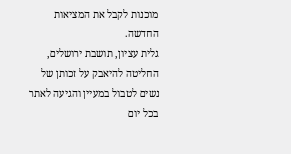מוכנות לקבל את המציאות החדשה.
גלית עציון, תושבת ירושלים, החליטה להיאבק על זכותן של נשים לטבול במעיין והגיעה לאתר בכל יום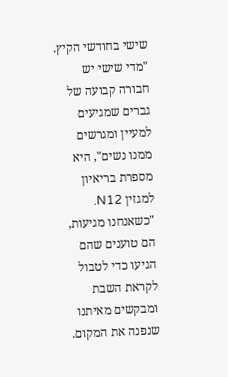שישי בחודשי הקיץ. "מדי שישי יש חבורה קבועה של גברים שמגיעים למעיין ומגרשים ממנו נשים", היא מספרת בריאיון למגזין N12. "כשאנחנו מגיעות, הם טוענים שהם הגיעו כדי לטבול לקראת השבת ומבקשים מאיתנו שנפנה את המקום.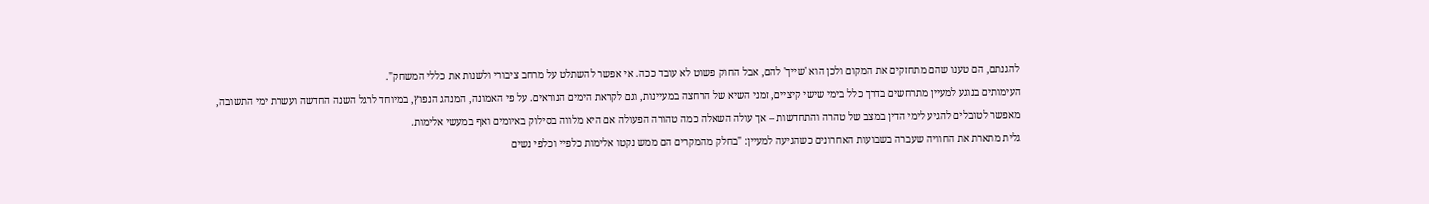להגנתם, הם טענו שהם מתחזקים את המקום ולכן הוא 'שייך' להם, אבל החוק פשוט לא עובד ככה. אי אפשר להשתלט על מרחב ציבורי ולשנות את כללי המשחק".
העימותים בנוגע למעיין מתרחשים בדרך כלל בימי שישי קיציים, זמני השיא של הרחצה במעיינות, וגם לקראת הימים הנוראים. על פי האמונה, המנהג הנפוץ, במיוחד לרגל השנה החדשה ועשרת ימי התשובה, מאפשר לטובלים להגיע לימי הדין במצב של טהרה והתחדשות – אך עולה השאלה כמה טהורה הפעולה אם היא מלווה בסילוק באיומים ואף במעשי אלימות.
גלית מתארת את החוויה שעברה בשבועות האחרונים כשהגיעה למעיין: "בחלק מהמקרים הם ממש נקטו אלימות כלפיי וכלפי נשים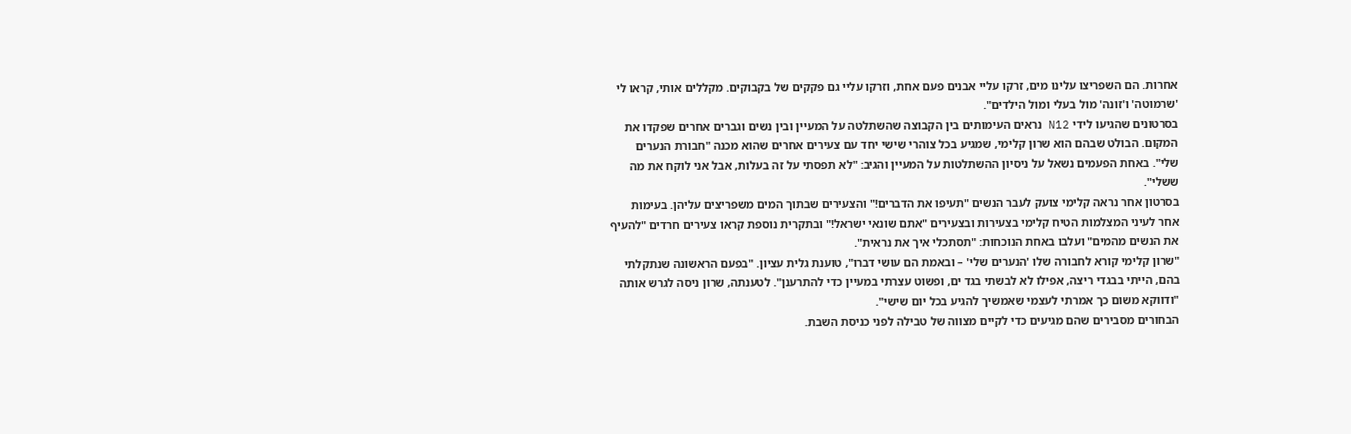אחרות. הם השפריצו עלינו מים, זרקו עליי אבנים פעם אחת, וזרקו עליי גם פקקים של בקבוקים. מקללים אותי, קראו לי 'שרמוטה' ו'זונה' מול בעלי ומול הילדים".
בסרטונים שהגיעו לידי N12 נראים העימותים בין הקבוצה שהשתלטה על המעיין ובין נשים וגברים אחרים שפקדו את המקום. הבולט שבהם הוא שרון קלימי, שמגיע בכל צוהרי שישי יחד עם צעירים אחרים שהוא מכנה "חבורת הנערים שלי". באחת הפעמים נשאל על ניסיון ההשתלטות על המעיין והגיב: "לא תפסתי על זה בעלות, אבל אני לוקח את מה ששלי".
בסרטון אחר נראה קלימי צועק לעבר הנשים "תעיפו את הדברים!" והצעירים שבתוך המים משפריצים עליהן. בעימות אחר לעיני המצלמות הטיח קלימי בצעירות ובצעירים "אתם שונאי ישראל!" ובתקרית נוספת קראו צעירים חרדים "להעיף את הנשים מהמים" ועלבו באחת הנוכחות: "תסתכלי איך את נראית".
"שרון קלימי קורא לחבורה שלו 'הנערים שלי' – ובאמת הם עושי דברו", טוענת גלית עציון. "בפעם הראשונה שנתקלתי בהם, הייתי בבגדי ריצה, אפילו לא לבשתי בגד ים, ופשוט עצרתי במעיין כדי להתרענן". לטענתה, שרון ניסה לגרש אותה "ודווקא משום כך אמרתי לעצמי שאמשיך להגיע בכל יום שישי".
הבחורים מסבירים שהם מגיעים כדי לקיים מצווה של טבילה לפני כניסת השבת.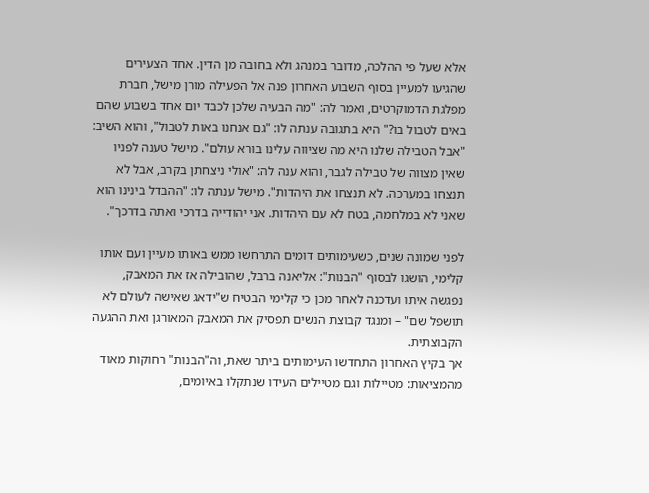אלא שעל פי ההלכה, מדובר במנהג ולא בחובה מן הדין. אחד הצעירים שהגיעו למעיין בסוף השבוע האחרון פנה אל הפעילה מורן מישל, חברת מפלגת הדמוקרטים, ואמר לה: "מה הבעיה שלכן לכבד יום אחד בשבוע שהם באים לטבול בו?" היא בתגובה ענתה לו: "גם אנחנו באות לטבול", והוא השיב: "אבל הטבילה שלנו היא מה שציווה עלינו בורא עולם". מישל טענה לפניו שאין מצווה של טבילה לגבר, והוא ענה לה: "אולי ניצחתן בקרב, אבל לא תנצחו במערכה. לא תנצחו את היהדות". מישל ענתה לו: "ההבדל בינינו הוא שאני לא במלחמה, בטח לא עם היהדות. אני יהודייה בדרכי ואתה בדרכך".

לפני שמונה שנים, כשעימותים דומים התרחשו ממש באותו מעיין ועם אותו קלימי, הושגו לבסוף "הבנות": אליאנה ברבל, שהובילה אז את המאבק, נפגשה איתו ועדכנה לאחר מכן כי קלימי הבטיח ש"ידאג שאישה לעולם לא תושפל שם" – ומנגד קבוצת הנשים תפסיק את המאבק המאורגן ואת ההגעה הקבוצתית.
אך בקיץ האחרון התחדשו העימותים ביתר שאת, וה"הבנות" רחוקות מאוד מהמציאות: מטיילות וגם מטיילים העידו שנתקלו באיומים,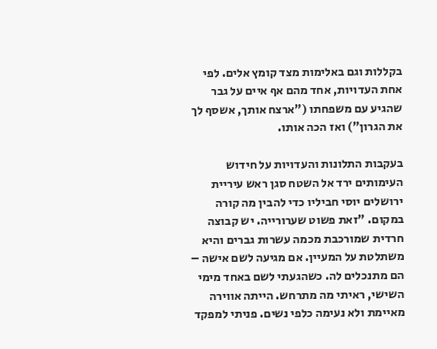בקללות וגם באלימות מצד קומץ אלים. לפי אחת העדויות, אחד מהם אף איים על גבר שהגיע עם משפחתו ("ארצח אותך, אשסף לך את הגרון") ואז הכה אותו.

בעקבות התלונות והעדויות על חידוש העימותים ירד אל השטח סגן ראש עיריית ירושלים יוסי חביליו כדי להבין מה קורה במקום. "זאת פשוט שערורייה. יש קבוצה חרדית שמורכבת מכמה עשרות גברים והיא משתלטת על המעיין. אם מגיעה לשם אישה – הם מתנכלים לה. כשהגעתי לשם באחד מימי השישי, ראיתי מה מתרחש. הייתה אווירה מאיימת ולא נעימה כלפי נשים. פניתי למפקד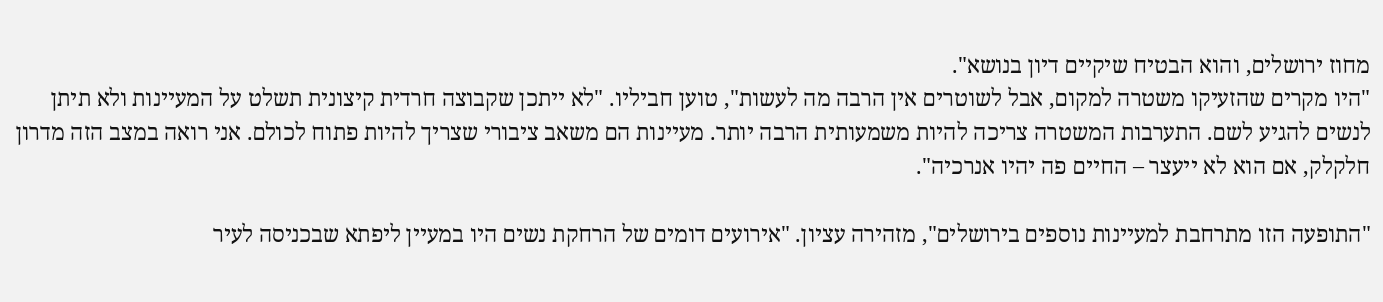מחוז ירושלים, והוא הבטיח שיקיים דיון בנושא".
"היו מקרים שהזעיקו משטרה למקום, אבל לשוטרים אין הרבה מה לעשות", טוען חביליו. "לא ייתכן שקבוצה חרדית קיצונית תשלט על המעיינות ולא תיתן לנשים להגיע לשם. התערבות המשטרה צריכה להיות משמעותית הרבה יותר. מעיינות הם משאב ציבורי שצריך להיות פתוח לכולם. אני רואה במצב הזה מדרון חלקלק, אם הוא לא ייעצר – החיים פה יהיו אנרכיה".

"התופעה הזו מתרחבת למעיינות נוספים בירושלים", מזהירה עציון. "אירועים דומים של הרחקת נשים היו במעיין ליפתא שבכניסה לעיר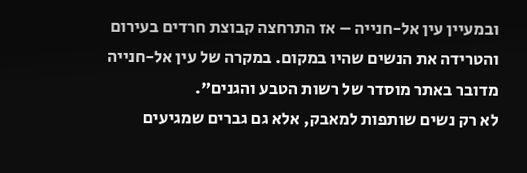ובמעיין עין אל-חנייה – אז התרחצה קבוצת חרדים בעירום והטרידה את הנשים שהיו במקום. במקרה של עין אל-חנייה מדובר באתר מוסדר של רשות הטבע והגנים".
לא רק נשים שותפות למאבק, אלא גם גברים שמגיעים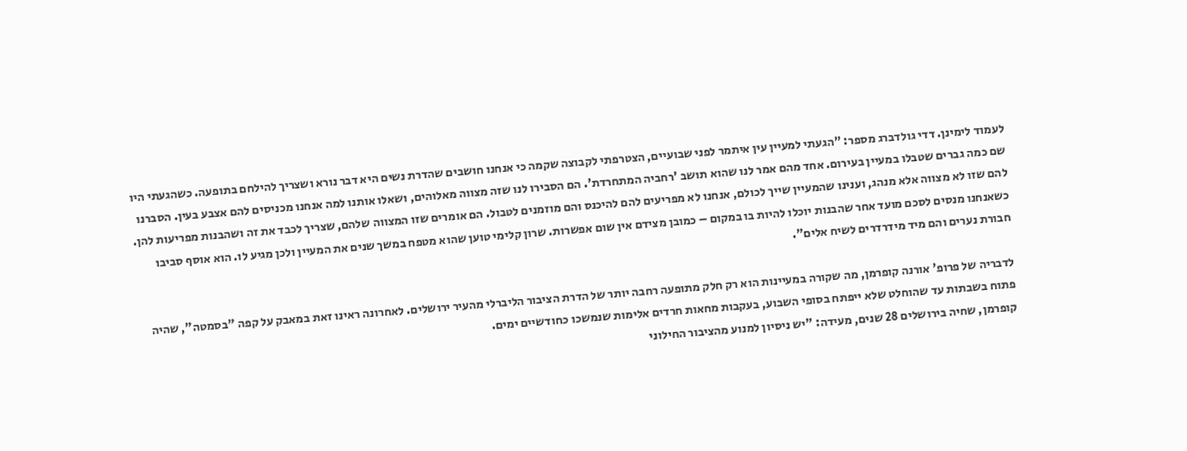לעמוד לימינן. דדי גולדברג מספר: "הגעתי למעיין עין איתמר לפני שבועיים, הצטרפתי לקבוצה שקמה כי אנחנו חושבים שהדרת נשים היא דבר נורא ושצריך להילחם בתופעה. כשהגעתי היו שם כמה גברים שטבלו במעיין בעירום. אחד מהם אמר לנו שהוא תושב 'רחביה המתחרדת'. הם הסבירו לנו שזה מצווה מאלוהים, ושאלו אותנו למה אנחנו מכניסים להם אצבע בעין. הסברנו להם שזו לא מצווה אלא מנהג, וענינו שהמעיין שייך לכולם, אנחנו לא מפריעים להם להיכנס והם מוזמנים לטבול. הם אומרים שזו המצווה שלהם, שצריך לכבד את זה ושהבנות מפריעות להן. כשאנחנו מנסים לסכם מועד אחר שהבנות יוכלו להיות בו במקום – כמובן מצידם אין שום אפשרות. שרון קלימי טוען שהוא מטפח במשך שנים את המעיין ולכן מגיע לו. הוא אוסף סביבו חבורת נערים והם מיד מידרדרים לשיח אלים".

לדבריה של פרופ' אורנה קופרמן, מה שקורה במעיינות הוא רק חלק מתופעה רחבה יותר של הדרת הציבור הליברלי מהעיר ירושלים. לאחרונה ראינו זאת במאבק על קפה "בסמטה", שהיה פתוח בשבתות עד שהוחלט שלא ייפתח בסופי השבוע, בעקבות מחאות חרדים אלימות שנמשכו כחודשיים ימים.
קופרמן, שחיה בירושלים 28 שנים, מעידה: "יש ניסיון למנוע מהציבור החילוני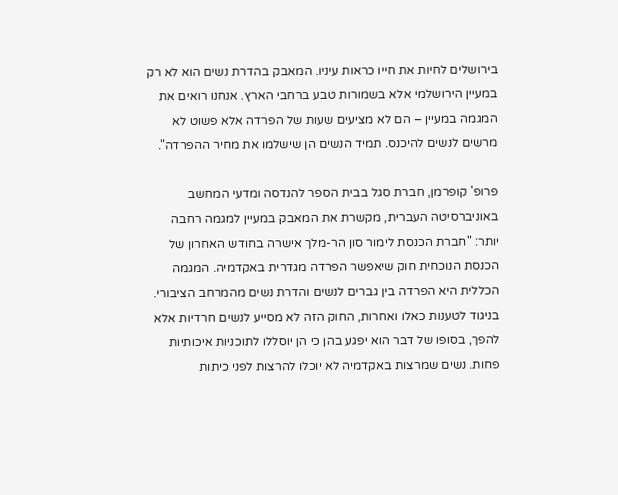בירושלים לחיות את חייו כראות עיניו. המאבק בהדרת נשים הוא לא רק במעיין הירושלמי אלא בשמורות טבע ברחבי הארץ. אנחנו רואים את המגמה במעיין – הם לא מציעים שעות של הפרדה אלא פשוט לא מרשים לנשים להיכנס. תמיד הנשים הן שישלמו את מחיר ההפרדה".

פרופ' קופרמן, חברת סגל בבית הספר להנדסה ומדעי המחשב באוניברסיטה העברית, מקשרת את המאבק במעיין למגמה רחבה יותר: "חברת הכנסת לימור סון הר-מלך אישרה בחודש האחרון של הכנסת הנוכחית חוק שיאפשר הפרדה מגדרית באקדמיה. המגמה הכללית היא הפרדה בין גברים לנשים והדרת נשים מהמרחב הציבורי. בניגוד לטענות כאלו ואחרות, החוק הזה לא מסייע לנשים חרדיות אלא להפך, בסופו של דבר הוא יפגע בהן כי הן יוסללו לתוכניות איכותיות פחות. נשים שמרצות באקדמיה לא יוכלו להרצות לפני כיתות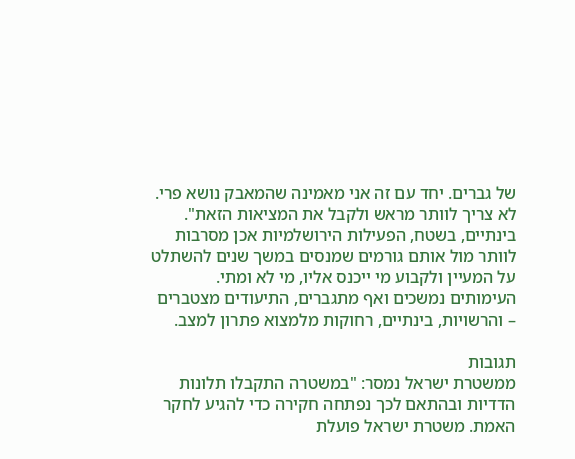של גברים. יחד עם זה אני מאמינה שהמאבק נושא פרי. לא צריך לוותר מראש ולקבל את המציאות הזאת".
בינתיים, בשטח, הפעילות הירושלמיות אכן מסרבות לוותר מול אותם גורמים שמנסים במשך שנים להשתלט על המעיין ולקבוע מי ייכנס אליו, מי לא ומתי. העימותים נמשכים ואף מתגברים, התיעודים מצטברים – והרשויות, בינתיים, רחוקות מלמצוא פתרון למצב.

תגובות
ממשטרת ישראל נמסר: "במשטרה התקבלו תלונות הדדיות ובהתאם לכך נפתחה חקירה כדי להגיע לחקר האמת. משטרת ישראל פועלת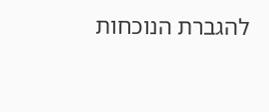להגברת הנוכחות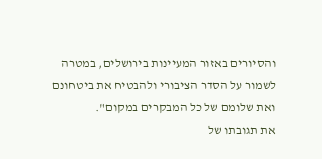והסיורים באזור המעיינות בירושלים, במטרה לשמור על הסדר הציבורי ולהבטיח את ביטחונם ואת שלומם של כל המבקרים במקום".
את תגובתו של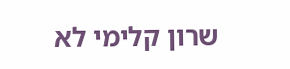שרון קלימי לא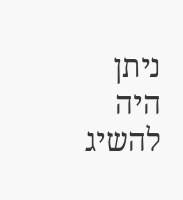ניתן היה להשיג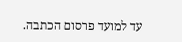עד למועד פרסום הכתבה.